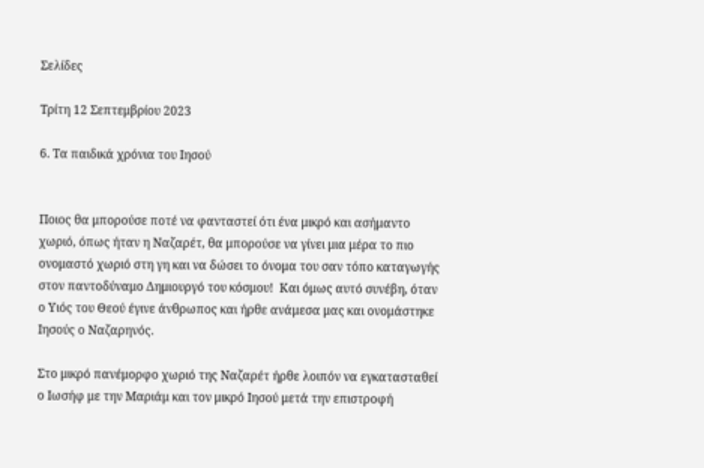Σελίδες

Τρίτη 12 Σεπτεμβρίου 2023

6. Τα παιδικά χρόνια του Ιησού


Ποιος θα μπορούσε ποτέ να φανταστεί ότι ένα μικρό και ασήμαντο χωριό, όπως ήταν η Ναζαρέτ, θα μπορούσε να γίνει μια μέρα το πιο ονομαστό χωριό στη γη και να δώσει το όνομα του σαν τόπο καταγωγής στον παντοδύναμο Δημιουργό του κόσμου!  Και όμως αυτό συνέβη, όταν ο Υιός του Θεού έγινε άνθρωπος και ήρθε ανάμεσα μας και ονομάστηκε Ιησούς ο Ναζαρηνός.

Στο μικρό πανέμορφο χωριό της Ναζαρέτ ήρθε λοιπόν να εγκατασταθεί ο Ιωσήφ με την Μαριάμ και τον μικρό Ιησού μετά την επιστροφή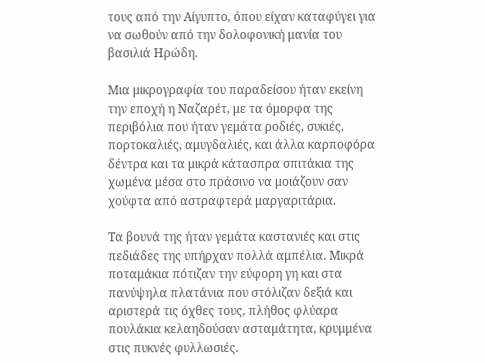τους από την Αίγυπτο, όπου είχαν καταφύγει για να σωθούν από την δολοφονική μανία του βασιλιά Ηρώδη.

Μια μικρογραφία του παραδείσου ήταν εκείνη την εποχή η Ναζαρέτ, με τα όμορφα της περιβόλια που ήταν γεμάτα ροδιές, συκιές, πορτοκαλιές, αμυγδαλιές, και άλλα καρποφόρα δέντρα και τα μικρά κάτασπρα σπιτάκια της χωμένα μέσα στο πράσινο να μοιάζουν σαν χούφτα από αστραφτερά μαργαριτάρια.

Τα βουνά της ήταν γεμάτα καστανιές και στις πεδιάδες της υπήρχαν πολλά αμπέλια. Μικρά ποταμάκια πότιζαν την εύφορη γη και στα πανύψηλα πλατάνια που στόλιζαν δεξιά και αριστερά τις όχθες τους, πλήθος φλύαρα πουλάκια κελαηδούσαν ασταμάτητα, κρυμμένα στις πυκνές φυλλωσιές.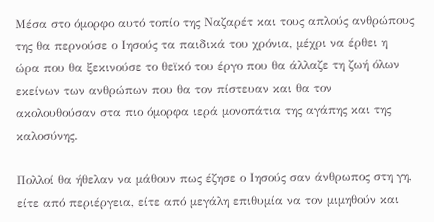Μέσα στο όμορφο αυτό τοπίο της Ναζαρέτ και τους απλούς ανθρώπους της θα περνούσε ο Ιησούς τα παιδικά του χρόνια, μέχρι να έρθει η ώρα που θα ξεκινούσε το θεϊκό του έργο που θα άλλαζε τη ζωή όλων εκείνων των ανθρώπων που θα τον πίστευαν και θα τον ακολουθούσαν στα πιο όμορφα ιερά μονοπάτια της αγάπης και της καλοσύνης.

Πολλοί θα ήθελαν να μάθουν πως έζησε ο Ιησούς σαν άνθρωπος στη γη, είτε από περιέργεια, είτε από μεγάλη επιθυμία να τον μιμηθούν και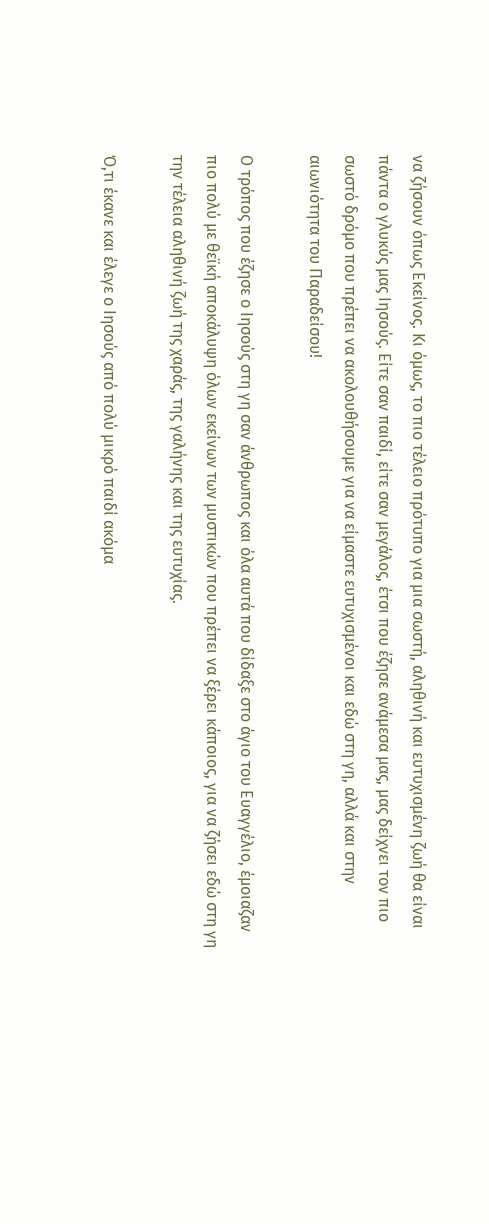να ζήσουν όπως Εκείνος. Κι όμως, το πιο τέλειο πρότυπο για μια σωστή, αληθινή και ευτυχισμένη ζωή θα είναι πάντα ο γλυκύς μας Ιησούς. Είτε σαν παιδί, είτε σαν μεγάλος, έτσι που έζησε ανάμεσα μας, μας δείχνει τον πιο σωστό δρόμο που πρέπει να ακολουθήσουμε για να είμαστε ευτυχισμένοι και εδώ στη γη, αλλά και στην αιωνιότητα του Παραδείσου!

Ο τρόπος που έζησε ο Ιησούς στη γη σαν άνθρωπος και όλα αυτά που δίδαξε στο άγιο του Ευαγγέλιο, έμοιαζαν πιο πολύ με θεϊκή αποκάλυψη όλων εκείνων των μυστικών που πρέπει να ξέρει κάποιος, για να ζήσει εδώ στη γη την τέλεια αληθινή ζωή της χαράς, της γαλήνης και της ευτυχίας.

Ό,τι έκανε και έλεγε ο Ιησούς από πολύ μικρό παιδί ακόμα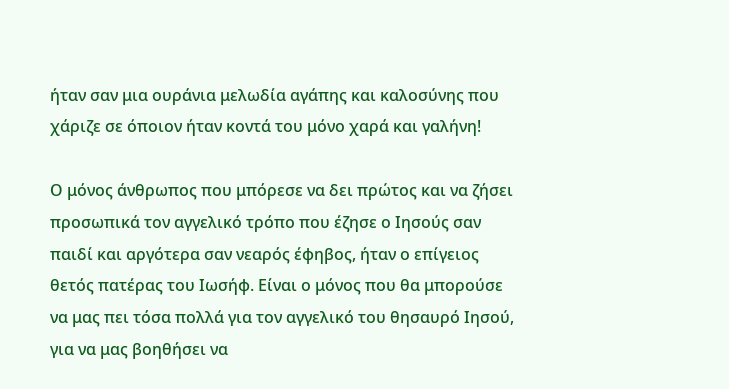ήταν σαν μια ουράνια μελωδία αγάπης και καλοσύνης που χάριζε σε όποιον ήταν κοντά του μόνο χαρά και γαλήνη!

Ο μόνος άνθρωπος που μπόρεσε να δει πρώτος και να ζήσει προσωπικά τον αγγελικό τρόπο που έζησε ο Ιησούς σαν παιδί και αργότερα σαν νεαρός έφηβος, ήταν ο επίγειος θετός πατέρας του Ιωσήφ. Είναι ο μόνος που θα μπορούσε να μας πει τόσα πολλά για τον αγγελικό του θησαυρό Ιησού, για να μας βοηθήσει να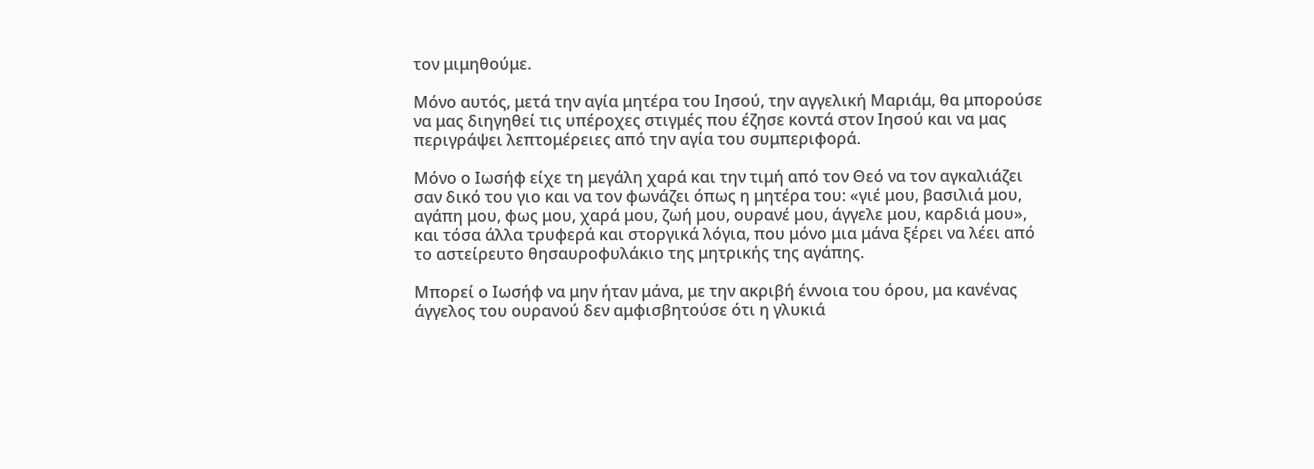τον μιμηθούμε.

Μόνο αυτός, μετά την αγία μητέρα του Ιησού, την αγγελική Μαριάμ, θα μπορούσε να μας διηγηθεί τις υπέροχες στιγμές που έζησε κοντά στον Ιησού και να μας περιγράψει λεπτομέρειες από την αγία του συμπεριφορά.

Μόνο ο Ιωσήφ είχε τη μεγάλη χαρά και την τιμή από τον Θεό να τον αγκαλιάζει σαν δικό του γιο και να τον φωνάζει όπως η μητέρα του: «γιέ μου, βασιλιά μου, αγάπη μου, φως μου, χαρά μου, ζωή μου, ουρανέ μου, άγγελε μου, καρδιά μου», και τόσα άλλα τρυφερά και στοργικά λόγια, που μόνο μια μάνα ξέρει να λέει από το αστείρευτο θησαυροφυλάκιο της μητρικής της αγάπης.

Μπορεί ο Ιωσήφ να μην ήταν μάνα, με την ακριβή έννοια του όρου, μα κανένας άγγελος του ουρανού δεν αμφισβητούσε ότι η γλυκιά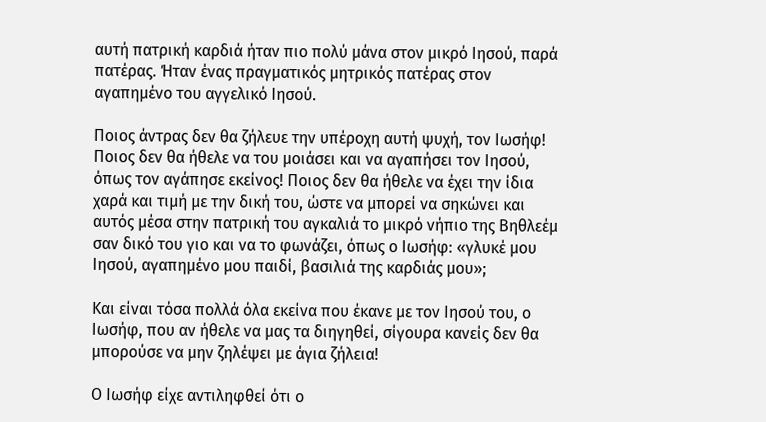αυτή πατρική καρδιά ήταν πιο πολύ μάνα στον μικρό Ιησού, παρά πατέρας. Ήταν ένας πραγματικός μητρικός πατέρας στον αγαπημένο του αγγελικό Ιησού.

Ποιος άντρας δεν θα ζήλευε την υπέροχη αυτή ψυχή, τον Ιωσήφ! Ποιος δεν θα ήθελε να του μοιάσει και να αγαπήσει τον Ιησού, όπως τον αγάπησε εκείνος! Ποιος δεν θα ήθελε να έχει την ίδια χαρά και τιμή με την δική του, ώστε να μπορεί να σηκώνει και αυτός μέσα στην πατρική του αγκαλιά το μικρό νήπιο της Βηθλεέμ σαν δικό του γιο και να το φωνάζει, όπως ο Ιωσήφ: «γλυκέ μου Ιησού, αγαπημένο μου παιδί, βασιλιά της καρδιάς μου»;

Και είναι τόσα πολλά όλα εκείνα που έκανε με τον Ιησού του, ο Ιωσήφ, που αν ήθελε να μας τα διηγηθεί, σίγουρα κανείς δεν θα μπορούσε να μην ζηλέψει με άγια ζήλεια!

Ο Ιωσήφ είχε αντιληφθεί ότι ο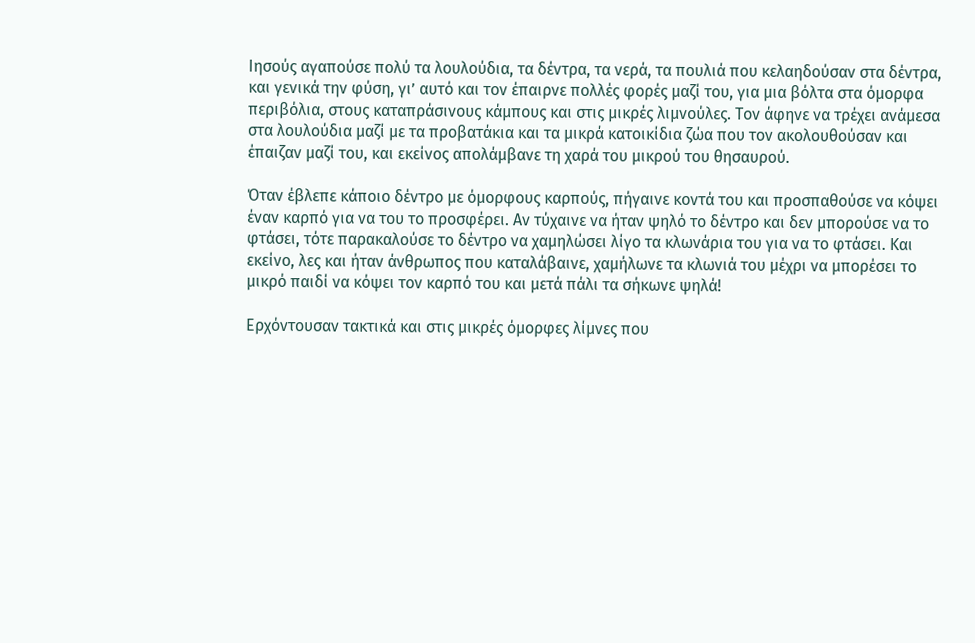Ιησούς αγαπούσε πολύ τα λουλούδια, τα δέντρα, τα νερά, τα πουλιά που κελαηδούσαν στα δέντρα, και γενικά την φύση, γι’ αυτό και τον έπαιρνε πολλές φορές μαζί του, για μια βόλτα στα όμορφα περιβόλια, στους καταπράσινους κάμπους και στις μικρές λιμνούλες. Τον άφηνε να τρέχει ανάμεσα στα λουλούδια μαζί με τα προβατάκια και τα μικρά κατοικίδια ζώα που τον ακολουθούσαν και έπαιζαν μαζί του, και εκείνος απολάμβανε τη χαρά του μικρού του θησαυρού.

Όταν έβλεπε κάποιο δέντρο με όμορφους καρπούς, πήγαινε κοντά του και προσπαθούσε να κόψει έναν καρπό για να του το προσφέρει. Αν τύχαινε να ήταν ψηλό το δέντρο και δεν μπορούσε να το φτάσει, τότε παρακαλούσε το δέντρο να χαμηλώσει λίγο τα κλωνάρια του για να το φτάσει. Και εκείνο, λες και ήταν άνθρωπος που καταλάβαινε, χαμήλωνε τα κλωνιά του μέχρι να μπορέσει το μικρό παιδί να κόψει τον καρπό του και μετά πάλι τα σήκωνε ψηλά!

Ερχόντουσαν τακτικά και στις μικρές όμορφες λίμνες που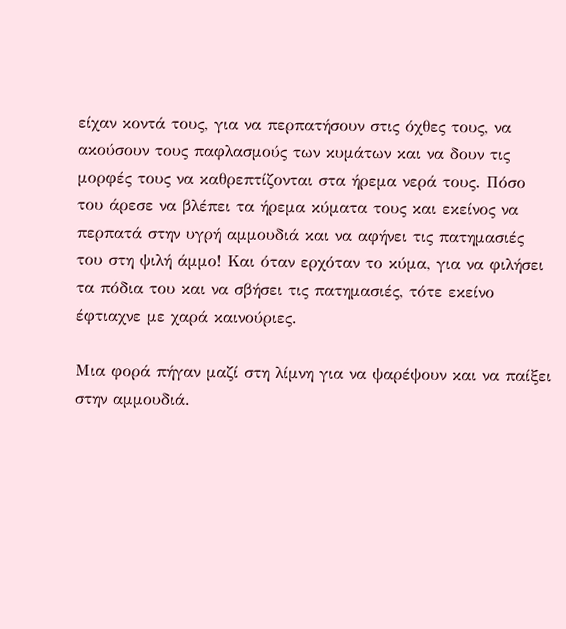είχαν κοντά τους, για να περπατήσουν στις όχθες τους, να ακούσουν τους παφλασμούς των κυμάτων και να δουν τις μορφές τους να καθρεπτίζονται στα ήρεμα νερά τους. Πόσο του άρεσε να βλέπει τα ήρεμα κύματα τους και εκείνος να περπατά στην υγρή αμμουδιά και να αφήνει τις πατημασιές του στη ψιλή άμμο! Και όταν ερχόταν το κύμα, για να φιλήσει τα πόδια του και να σβήσει τις πατημασιές, τότε εκείνο έφτιαχνε με χαρά καινούριες.

Μια φορά πήγαν μαζί στη λίμνη για να ψαρέψουν και να παίξει στην αμμουδιά.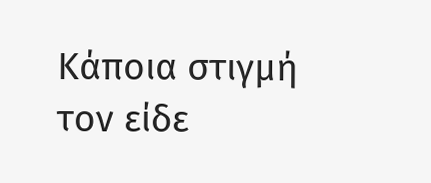Κάποια στιγμή τον είδε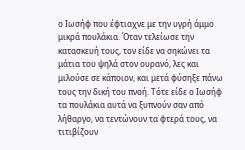ο Ιωσήφ που έφτιαχνε με την υγρή άμμο μικρά πουλάκια. Όταν τελείωσε την κατασκευή τους, τον είδε να σηκώνει τα μάτια του ψηλά στον ουρανό, λες και μιλούσε σε κάποιον, και μετά φύσηξε πάνω τους την δική του πνοή. Τότε είδε ο Ιωσήφ τα πουλάκια αυτά να ξυπνούν σαν από λήθαργο, να τεντώνουν τα φτερά τους, να τιτιβίζουν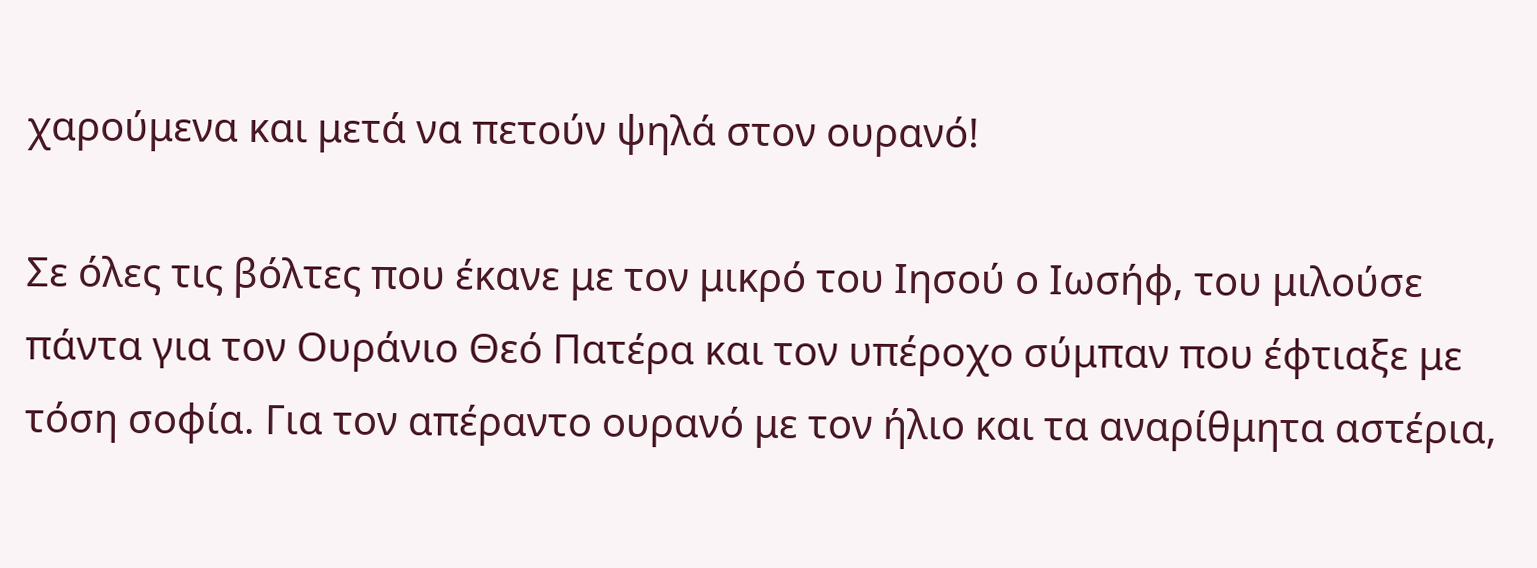χαρούμενα και μετά να πετούν ψηλά στον ουρανό!

Σε όλες τις βόλτες που έκανε με τον μικρό του Ιησού ο Ιωσήφ, του μιλούσε πάντα για τον Ουράνιο Θεό Πατέρα και τον υπέροχο σύμπαν που έφτιαξε με τόση σοφία. Για τον απέραντο ουρανό με τον ήλιο και τα αναρίθμητα αστέρια,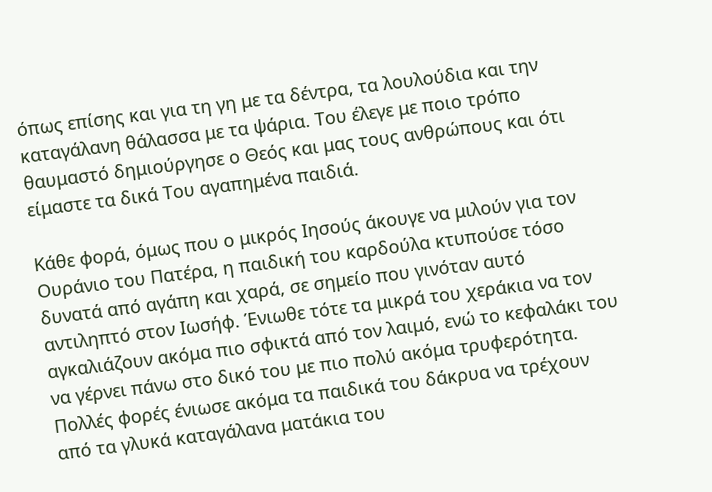όπως επίσης και για τη γη με τα δέντρα, τα λουλούδια και την καταγάλανη θάλασσα με τα ψάρια. Του έλεγε με ποιο τρόπο θαυμαστό δημιούργησε ο Θεός και μας τους ανθρώπους και ότι είμαστε τα δικά Του αγαπημένα παιδιά.

Κάθε φορά, όμως που ο μικρός Ιησούς άκουγε να μιλούν για τον Ουράνιο του Πατέρα, η παιδική του καρδούλα κτυπούσε τόσο δυνατά από αγάπη και χαρά, σε σημείο που γινόταν αυτό αντιληπτό στον Ιωσήφ. Ένιωθε τότε τα μικρά του χεράκια να τον αγκαλιάζουν ακόμα πιο σφικτά από τον λαιμό, ενώ το κεφαλάκι του να γέρνει πάνω στο δικό του με πιο πολύ ακόμα τρυφερότητα. Πολλές φορές ένιωσε ακόμα τα παιδικά του δάκρυα να τρέχουν από τα γλυκά καταγάλανα ματάκια του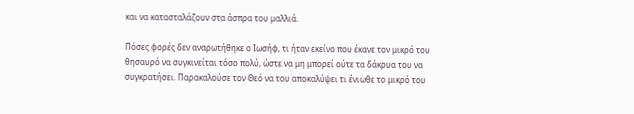και να κατασταλάζουν στα άσπρα του μαλλιά.

Πόσες φορές δεν αναρωτήθηκε ο Ιωσήφ, τι ήταν εκείνο που έκανε τον μικρό του θησαυρό να συγκινείται τόσο πολύ, ώστε να μη μπορεί ούτε τα δάκρυα του να συγκρατήσει. Παρακαλούσε τον Θεό να του αποκαλύψει τι ένιωθε το μικρό του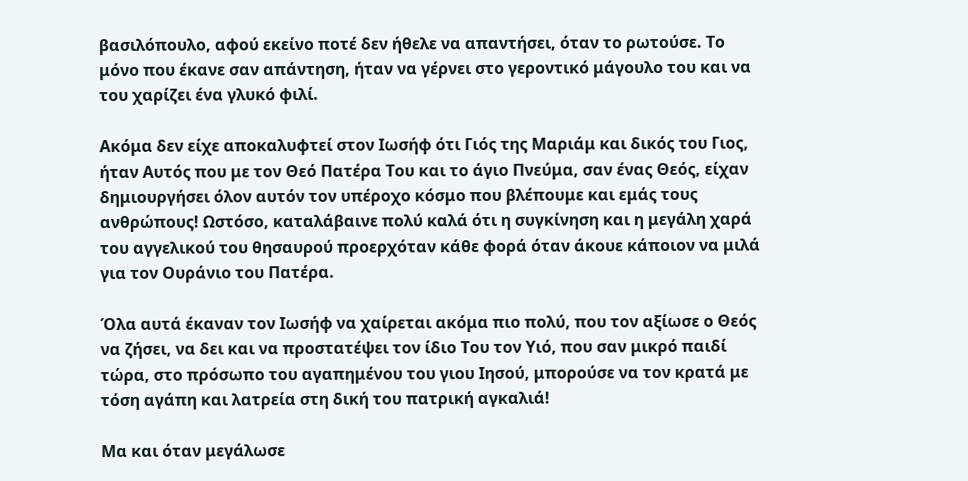βασιλόπουλο, αφού εκείνο ποτέ δεν ήθελε να απαντήσει, όταν το ρωτούσε. Το μόνο που έκανε σαν απάντηση, ήταν να γέρνει στο γεροντικό μάγουλο του και να του χαρίζει ένα γλυκό φιλί.

Ακόμα δεν είχε αποκαλυφτεί στον Ιωσήφ ότι Γιός της Μαριάμ και δικός του Γιος, ήταν Αυτός που με τον Θεό Πατέρα Του και το άγιο Πνεύμα, σαν ένας Θεός, είχαν δημιουργήσει όλον αυτόν τον υπέροχο κόσμο που βλέπουμε και εμάς τους ανθρώπους! Ωστόσο, καταλάβαινε πολύ καλά ότι η συγκίνηση και η μεγάλη χαρά του αγγελικού του θησαυρού προερχόταν κάθε φορά όταν άκουε κάποιον να μιλά για τον Ουράνιο του Πατέρα.

Όλα αυτά έκαναν τον Ιωσήφ να χαίρεται ακόμα πιο πολύ, που τον αξίωσε ο Θεός να ζήσει, να δει και να προστατέψει τον ίδιο Του τον Υιό, που σαν μικρό παιδί τώρα, στο πρόσωπο του αγαπημένου του γιου Ιησού, μπορούσε να τον κρατά με τόση αγάπη και λατρεία στη δική του πατρική αγκαλιά!

Μα και όταν μεγάλωσε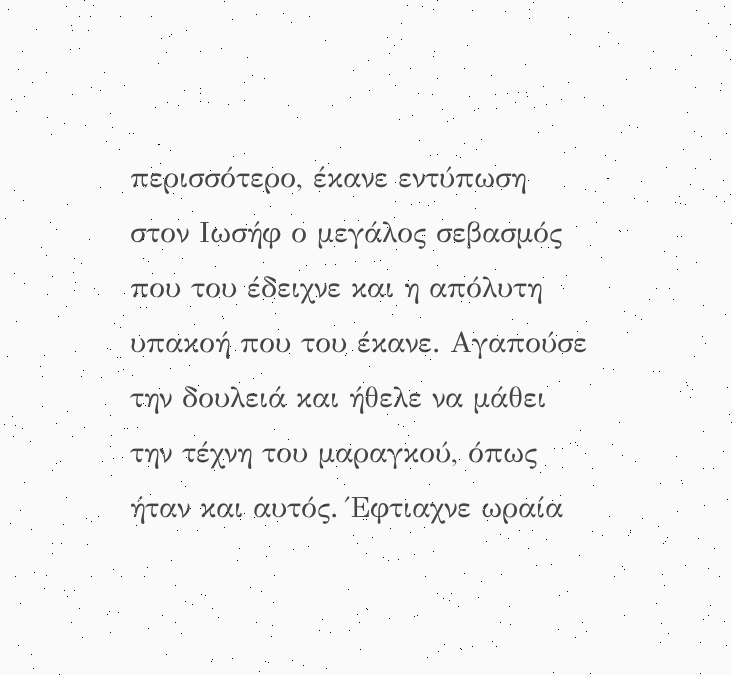περισσότερο, έκανε εντύπωση στον Ιωσήφ ο μεγάλος σεβασμός που του έδειχνε και η απόλυτη υπακοή που του έκανε. Αγαπούσε την δουλειά και ήθελε να μάθει την τέχνη του μαραγκού, όπως ήταν και αυτός. Έφτιαχνε ωραία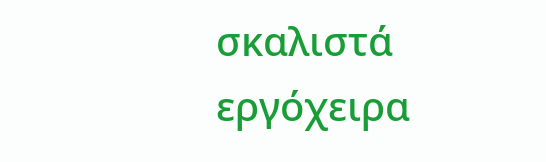σκαλιστά εργόχειρα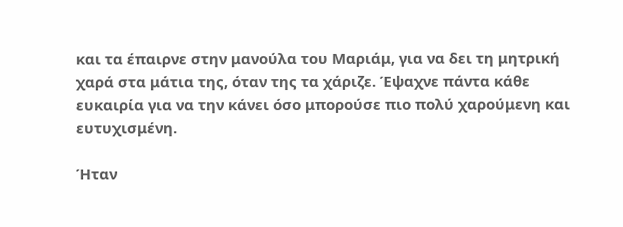και τα έπαιρνε στην μανούλα του Μαριάμ, για να δει τη μητρική χαρά στα μάτια της, όταν της τα χάριζε. Έψαχνε πάντα κάθε ευκαιρία για να την κάνει όσο μπορούσε πιο πολύ χαρούμενη και ευτυχισμένη.

Ήταν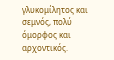γλυκομίλητος και σεμνός, πολύ όμορφος και αρχοντικός.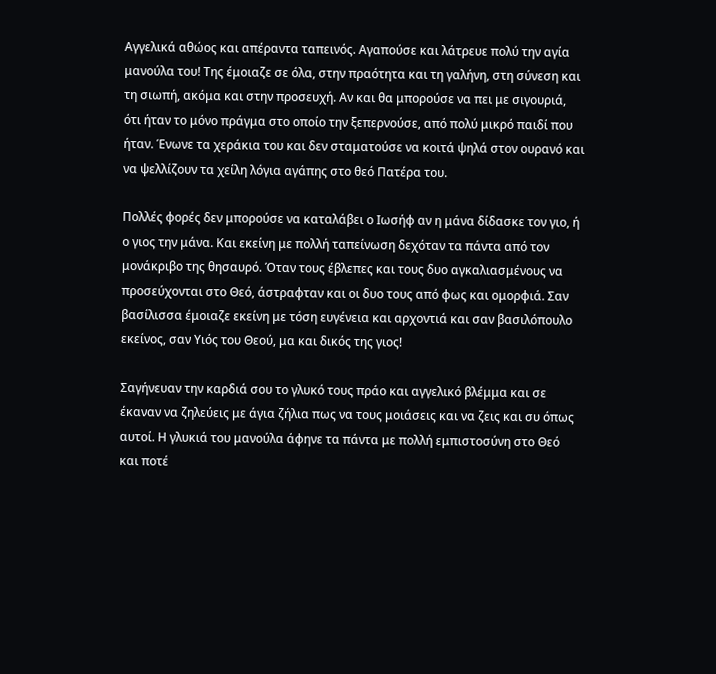Αγγελικά αθώος και απέραντα ταπεινός. Αγαπούσε και λάτρευε πολύ την αγία μανούλα του! Της έμοιαζε σε όλα, στην πραότητα και τη γαλήνη, στη σύνεση και τη σιωπή, ακόμα και στην προσευχή. Αν και θα μπορούσε να πει με σιγουριά, ότι ήταν το μόνο πράγμα στο οποίο την ξεπερνούσε, από πολύ μικρό παιδί που ήταν. Ένωνε τα χεράκια του και δεν σταματούσε να κοιτά ψηλά στον ουρανό και να ψελλίζουν τα χείλη λόγια αγάπης στο θεό Πατέρα του.

Πολλές φορές δεν μπορούσε να καταλάβει ο Ιωσήφ αν η μάνα δίδασκε τον γιο, ή ο γιος την μάνα. Και εκείνη με πολλή ταπείνωση δεχόταν τα πάντα από τον μονάκριβο της θησαυρό. Όταν τους έβλεπες και τους δυο αγκαλιασμένους να προσεύχονται στο Θεό, άστραφταν και οι δυο τους από φως και ομορφιά. Σαν βασίλισσα έμοιαζε εκείνη με τόση ευγένεια και αρχοντιά και σαν βασιλόπουλο εκείνος, σαν Υιός του Θεού, μα και δικός της γιος!

Σαγήνευαν την καρδιά σου το γλυκό τους πράο και αγγελικό βλέμμα και σε έκαναν να ζηλεύεις με άγια ζήλια πως να τους μοιάσεις και να ζεις και συ όπως αυτοί. Η γλυκιά του μανούλα άφηνε τα πάντα με πολλή εμπιστοσύνη στο Θεό και ποτέ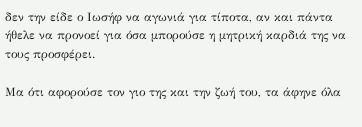δεν την είδε ο Ιωσήφ να αγωνιά για τίποτα, αν και πάντα ήθελε να προνοεί για όσα μπορούσε η μητρική καρδιά της να τους προσφέρει.

Μα ότι αφορούσε τον γιο της και την ζωή του, τα άφηνε όλα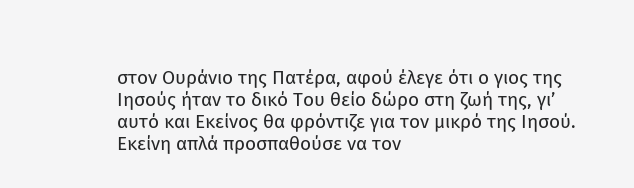στον Ουράνιο της Πατέρα, αφού έλεγε ότι ο γιος της Ιησούς ήταν το δικό Του θείο δώρο στη ζωή της, γι’ αυτό και Εκείνος θα φρόντιζε για τον μικρό της Ιησού. Εκείνη απλά προσπαθούσε να τον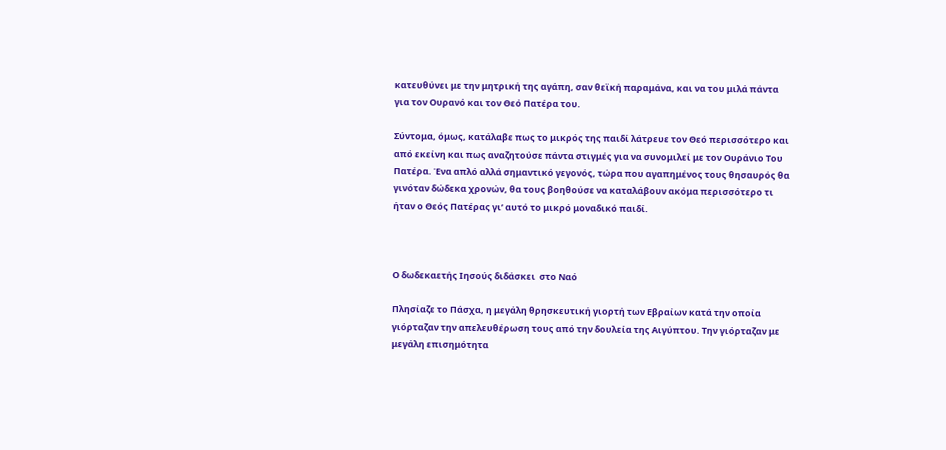κατευθύνει με την μητρική της αγάπη, σαν θεϊκή παραμάνα, και να του μιλά πάντα για τον Ουρανό και τον Θεό Πατέρα του.

Σύντομα, όμως, κατάλαβε πως το μικρός της παιδί λάτρευε τον Θεό περισσότερο και από εκείνη και πως αναζητούσε πάντα στιγμές για να συνομιλεί με τον Ουράνιο Του Πατέρα. Ένα απλό αλλά σημαντικό γεγονός, τώρα που αγαπημένος τους θησαυρός θα γινόταν δώδεκα χρονών, θα τους βοηθούσε να καταλάβουν ακόμα περισσότερο τι ήταν ο Θεός Πατέρας γι’ αυτό το μικρό μοναδικό παιδί.



Ο δωδεκαετής Ιησούς διδάσκει  στο Ναό

Πλησίαζε το Πάσχα, η μεγάλη θρησκευτική γιορτή των Εβραίων κατά την οποία  γιόρταζαν την απελευθέρωση τους από την δουλεία της Αιγύπτου. Την γιόρταζαν με μεγάλη επισημότητα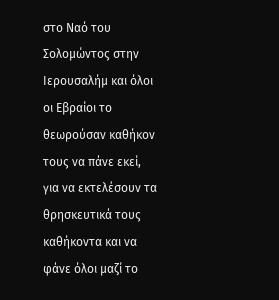στο Ναό του Σολομώντος στην Ιερουσαλήμ και όλοι οι Εβραίοι το θεωρούσαν καθήκον τους να πάνε εκεί, για να εκτελέσουν τα θρησκευτικά τους καθήκοντα και να φάνε όλοι μαζί το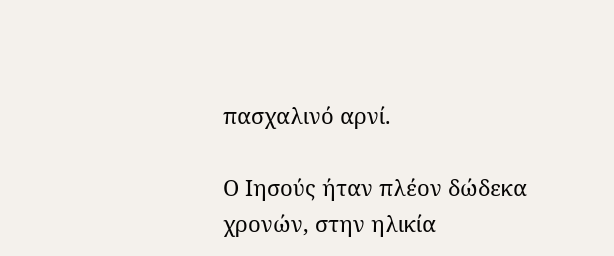πασχαλινό αρνί.

Ο Ιησούς ήταν πλέον δώδεκα χρονών, στην ηλικία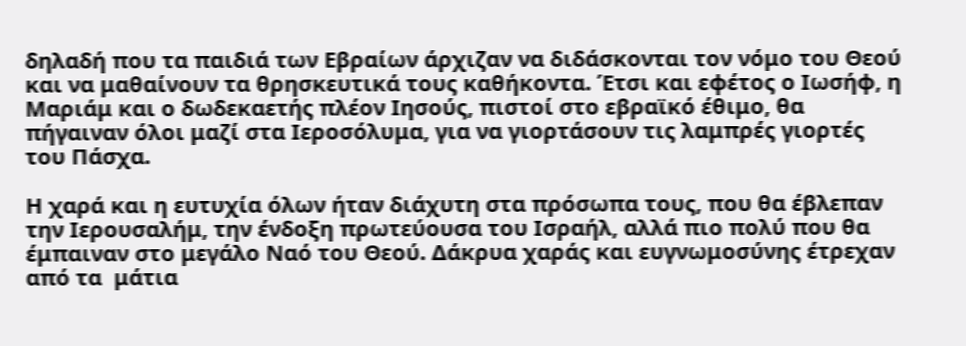δηλαδή που τα παιδιά των Εβραίων άρχιζαν να διδάσκονται τον νόμο του Θεού και να μαθαίνουν τα θρησκευτικά τους καθήκοντα. Έτσι και εφέτος ο Ιωσήφ, η Μαριάμ και ο δωδεκαετής πλέον Ιησούς, πιστοί στο εβραϊκό έθιμο, θα πήγαιναν όλοι μαζί στα Ιεροσόλυμα, για να γιορτάσουν τις λαμπρές γιορτές του Πάσχα.

Η χαρά και η ευτυχία όλων ήταν διάχυτη στα πρόσωπα τους, που θα έβλεπαν την Ιερουσαλήμ, την ένδοξη πρωτεύουσα του Ισραήλ, αλλά πιο πολύ που θα έμπαιναν στο μεγάλο Ναό του Θεού. Δάκρυα χαράς και ευγνωμοσύνης έτρεχαν από τα  μάτια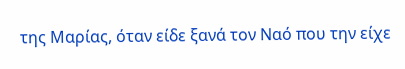της Μαρίας, όταν είδε ξανά τον Ναό που την είχε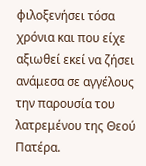φιλοξενήσει τόσα χρόνια και που είχε αξιωθεί εκεί να ζήσει ανάμεσα σε αγγέλους την παρουσία του λατρεμένου της Θεού Πατέρα.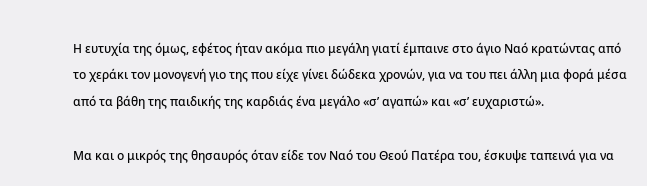Η ευτυχία της όμως, εφέτος ήταν ακόμα πιο μεγάλη γιατί έμπαινε στο άγιο Ναό κρατώντας από το χεράκι τον μονογενή γιο της που είχε γίνει δώδεκα χρονών, για να του πει άλλη μια φορά μέσα από τα βάθη της παιδικής της καρδιάς ένα μεγάλο «σ’ αγαπώ» και «σ’ ευχαριστώ».

Μα και ο μικρός της θησαυρός όταν είδε τον Ναό του Θεού Πατέρα του, έσκυψε ταπεινά για να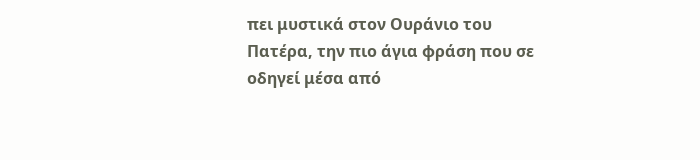πει μυστικά στον Ουράνιο του Πατέρα, την πιο άγια φράση που σε οδηγεί μέσα από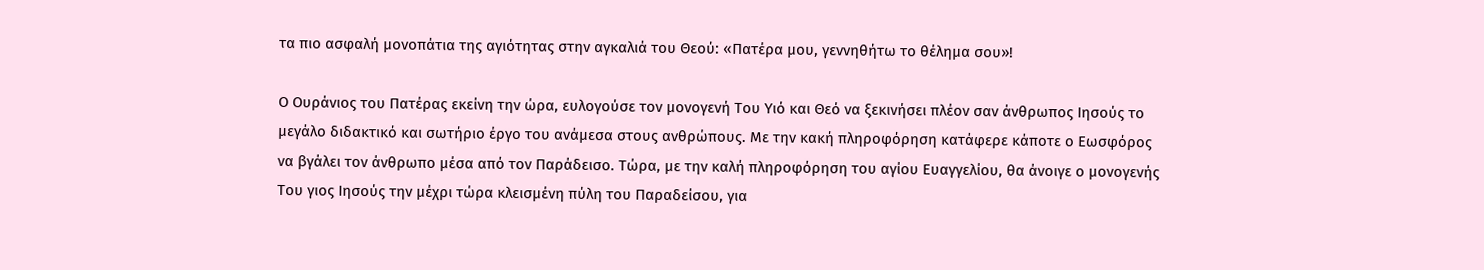τα πιο ασφαλή μονοπάτια της αγιότητας στην αγκαλιά του Θεού: «Πατέρα μου, γεννηθήτω το θέλημα σου»!

Ο Ουράνιος του Πατέρας εκείνη την ώρα, ευλογούσε τον μονογενή Του Υιό και Θεό να ξεκινήσει πλέον σαν άνθρωπος Ιησούς το μεγάλο διδακτικό και σωτήριο έργο του ανάμεσα στους ανθρώπους. Με την κακή πληροφόρηση κατάφερε κάποτε ο Εωσφόρος να βγάλει τον άνθρωπο μέσα από τον Παράδεισο. Τώρα, με την καλή πληροφόρηση του αγίου Ευαγγελίου, θα άνοιγε ο μονογενής Του γιος Ιησούς την μέχρι τώρα κλεισμένη πύλη του Παραδείσου, για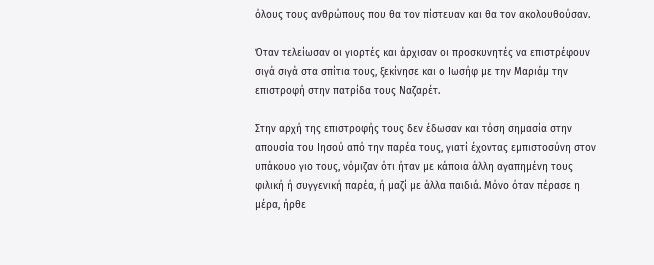όλους τους ανθρώπους που θα τον πίστευαν και θα τον ακολουθούσαν.

Όταν τελείωσαν οι γιορτές και άρχισαν οι προσκυνητές να επιστρέφουν σιγά σιγά στα σπίτια τους, ξεκίνησε και ο Ιωσήφ με την Μαριάμ την επιστροφή στην πατρίδα τους Ναζαρέτ.

Στην αρχή της επιστροφής τους δεν έδωσαν και τόση σημασία στην απουσία του Ιησού από την παρέα τους, γιατί έχοντας εμπιστοσύνη στον υπάκουο γιο τους, νόμιζαν ότι ήταν με κάποια άλλη αγαπημένη τους φιλική ή συγγενική παρέα, ή μαζί με άλλα παιδιά. Μόνο όταν πέρασε η μέρα, ήρθε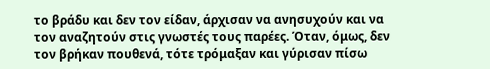το βράδυ και δεν τον είδαν, άρχισαν να ανησυχούν και να τον αναζητούν στις γνωστές τους παρέες. Όταν, όμως, δεν τον βρήκαν πουθενά, τότε τρόμαξαν και γύρισαν πίσω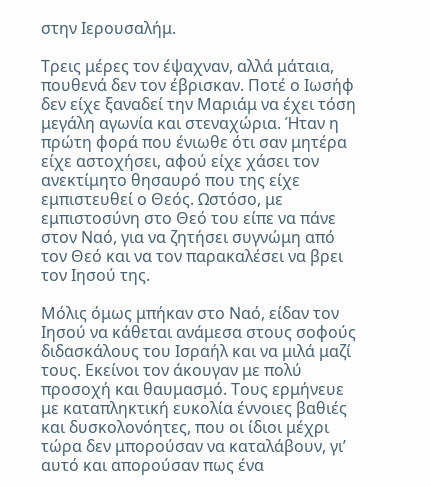στην Ιερουσαλήμ.

Τρεις μέρες τον έψαχναν, αλλά μάταια, πουθενά δεν τον έβρισκαν. Ποτέ ο Ιωσήφ δεν είχε ξαναδεί την Μαριάμ να έχει τόση μεγάλη αγωνία και στεναχώρια. Ήταν η πρώτη φορά που ένιωθε ότι σαν μητέρα είχε αστοχήσει, αφού είχε χάσει τον ανεκτίμητο θησαυρό που της είχε εμπιστευθεί ο Θεός. Ωστόσο, με εμπιστοσύνη στο Θεό του είπε να πάνε στον Ναό, για να ζητήσει συγνώμη από τον Θεό και να τον παρακαλέσει να βρει τον Ιησού της.

Μόλις όμως μπήκαν στο Ναό, είδαν τον Ιησού να κάθεται ανάμεσα στους σοφούς διδασκάλους του Ισραήλ και να μιλά μαζί τους. Εκείνοι τον άκουγαν με πολύ προσοχή και θαυμασμό. Τους ερμήνευε με καταπληκτική ευκολία έννοιες βαθιές και δυσκολονόητες, που οι ίδιοι μέχρι τώρα δεν μπορούσαν να καταλάβουν, γι’ αυτό και απορούσαν πως ένα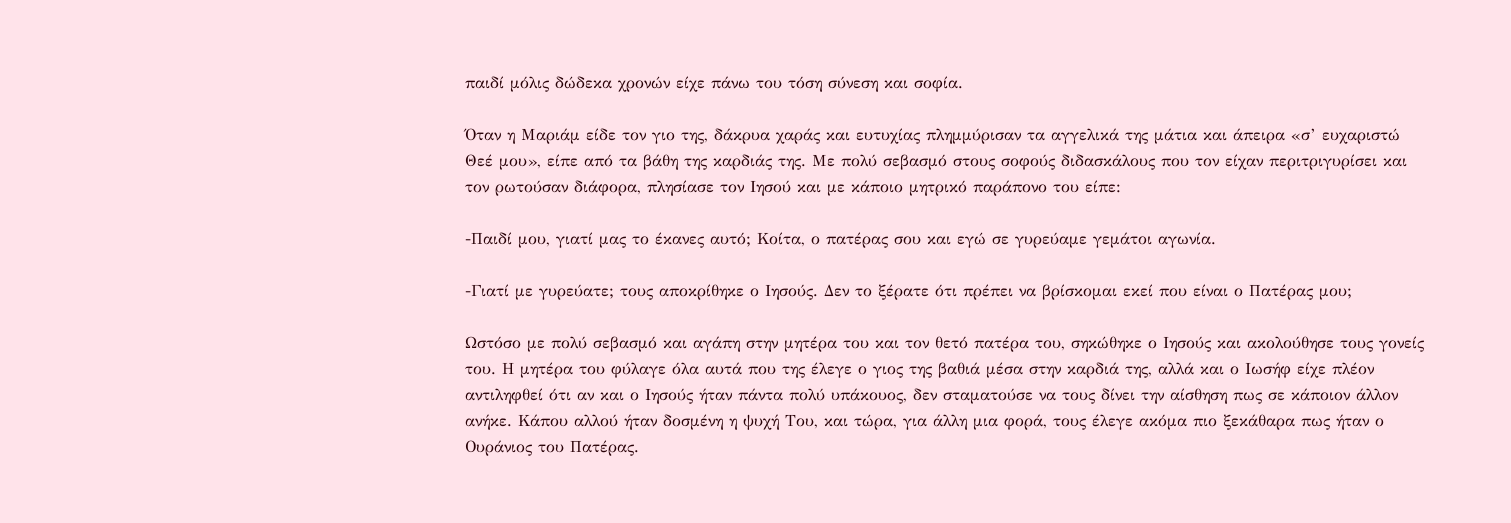παιδί μόλις δώδεκα χρονών είχε πάνω του τόση σύνεση και σοφία.

Όταν η Μαριάμ είδε τον γιο της, δάκρυα χαράς και ευτυχίας πλημμύρισαν τα αγγελικά της μάτια και άπειρα «σ’ ευχαριστώ Θεέ μου», είπε από τα βάθη της καρδιάς της. Με πολύ σεβασμό στους σοφούς διδασκάλους που τον είχαν περιτριγυρίσει και τον ρωτούσαν διάφορα, πλησίασε τον Ιησού και με κάποιο μητρικό παράπονο του είπε:

-Παιδί μου, γιατί μας το έκανες αυτό; Κοίτα, ο πατέρας σου και εγώ σε γυρεύαμε γεμάτοι αγωνία.

-Γιατί με γυρεύατε; τους αποκρίθηκε ο Ιησούς. Δεν το ξέρατε ότι πρέπει να βρίσκομαι εκεί που είναι ο Πατέρας μου;

Ωστόσο με πολύ σεβασμό και αγάπη στην μητέρα του και τον θετό πατέρα του, σηκώθηκε ο Ιησούς και ακολούθησε τους γονείς του. Η μητέρα του φύλαγε όλα αυτά που της έλεγε ο γιος της βαθιά μέσα στην καρδιά της, αλλά και ο Ιωσήφ είχε πλέον αντιληφθεί ότι αν και ο Ιησούς ήταν πάντα πολύ υπάκουος, δεν σταματούσε να τους δίνει την αίσθηση πως σε κάποιον άλλον ανήκε. Κάπου αλλού ήταν δοσμένη η ψυχή Του, και τώρα, για άλλη μια φορά, τους έλεγε ακόμα πιο ξεκάθαρα πως ήταν ο Ουράνιος του Πατέρας.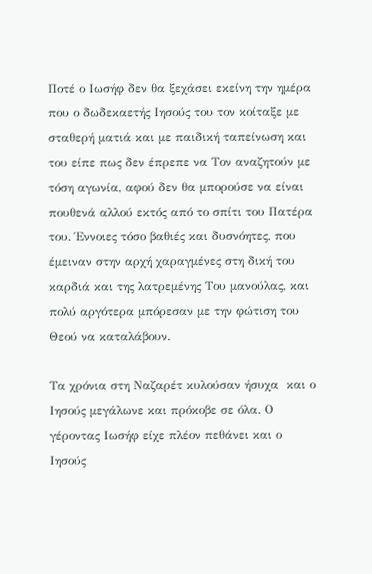Ποτέ ο Ιωσήφ δεν θα ξεχάσει εκείνη την ημέρα που ο δωδεκαετής Ιησούς του τον κοίταξε με σταθερή ματιά και με παιδική ταπείνωση και του είπε πως δεν έπρεπε να Τον αναζητούν με τόση αγωνία, αφού δεν θα μπορούσε να είναι πουθενά αλλού εκτός από το σπίτι του Πατέρα του. Έννοιες τόσο βαθιές και δυσνόητες, που έμειναν στην αρχή χαραγμένες στη δική του καρδιά και της λατρεμένης Του μανούλας, και πολύ αργότερα μπόρεσαν με την φώτιση του Θεού να καταλάβουν.

Τα χρόνια στη Ναζαρέτ κυλούσαν ήσυχα  και ο Ιησούς μεγάλωνε και πρόκοβε σε όλα. Ο γέροντας Ιωσήφ είχε πλέον πεθάνει και ο Ιησούς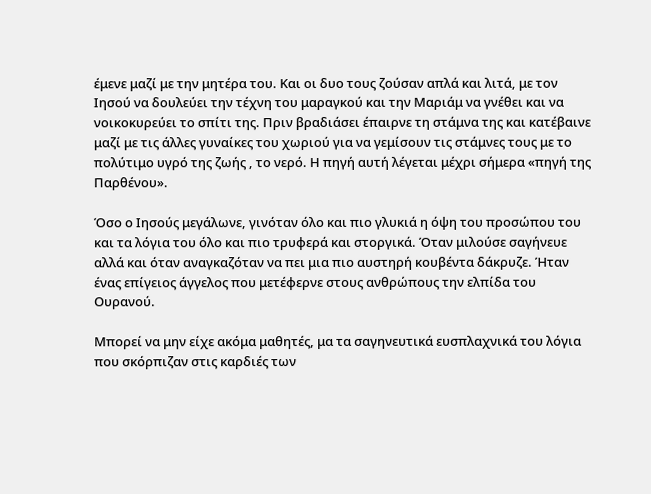έμενε μαζί με την μητέρα του. Και οι δυο τους ζούσαν απλά και λιτά, με τον Ιησού να δουλεύει την τέχνη του μαραγκού και την Μαριάμ να γνέθει και να νοικοκυρεύει το σπίτι της. Πριν βραδιάσει έπαιρνε τη στάμνα της και κατέβαινε μαζί με τις άλλες γυναίκες του χωριού για να γεμίσουν τις στάμνες τους με το πολύτιμο υγρό της ζωής , το νερό. Η πηγή αυτή λέγεται μέχρι σήμερα «πηγή της Παρθένου».

Όσο ο Ιησούς μεγάλωνε, γινόταν όλο και πιο γλυκιά η όψη του προσώπου του και τα λόγια του όλο και πιο τρυφερά και στοργικά. Όταν μιλούσε σαγήνευε αλλά και όταν αναγκαζόταν να πει μια πιο αυστηρή κουβέντα δάκρυζε. Ήταν ένας επίγειος άγγελος που μετέφερνε στους ανθρώπους την ελπίδα του Ουρανού.

Μπορεί να μην είχε ακόμα μαθητές, μα τα σαγηνευτικά ευσπλαχνικά του λόγια που σκόρπιζαν στις καρδιές των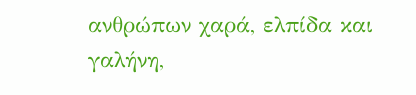ανθρώπων χαρά, ελπίδα και γαλήνη,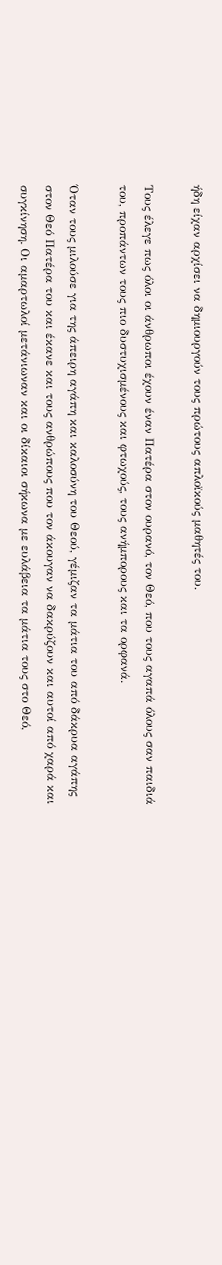ήδη είχαν αρχίσει να δημιουργούν τους πρώτους απλοϊκούς μαθητές του.

Τους έλεγε πως όλοι οι άνθρωποι έχουν έναν Πατέρα στον ουρανό, τον Θεό, που τους αγαπά όλους σαν παιδιά του, προπάντων τους πιο δυστυχισμένους και φτωχούς, τους ανήμπορους και τα ορφανά.

Όταν τους μιλούσε για της άπειρη αγάπη και καλοσύνη του Θεού, γέμιζαν τα μάτια του από δάκρυα αγάπης στον Θεό Πατέρα του και έκανε και τους ανθρώπους που τον άκουγαν να δακρύζουν και αυτοί από χαρά και συγκίνηση. Οι αμαρτωλοί μετάνιωναν και οι δίκαιοι σήκωνα με ευλάβεια τα μάτια τους στο Θεό,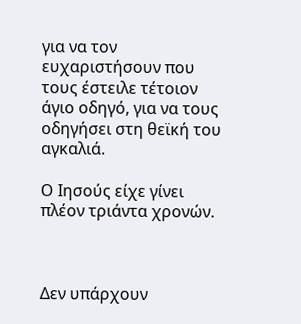για να τον ευχαριστήσουν που τους έστειλε τέτοιον άγιο οδηγό, για να τους οδηγήσει στη θεϊκή του αγκαλιά.

Ο Ιησούς είχε γίνει πλέον τριάντα χρονών.



Δεν υπάρχουν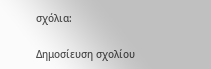σχόλια:

Δημοσίευση σχολίου